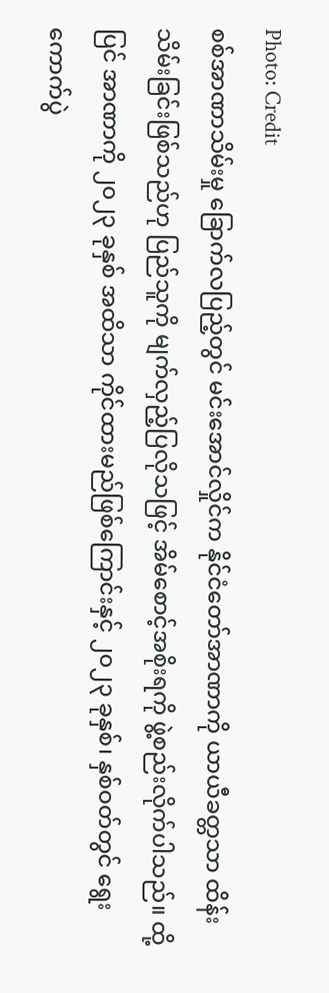Photo: Credit
စစ်အာဏာသိမ်းမှု ခြောက်လပြည့်တွင် မင်းအောင်လှိုင်က နိုင်ငံတော်အာဏာကို ယာယီခတ္တသာ ထိန်းသိမ်းခြင်းဖြစ်သည်ဟု ပြည်သူကို မျက်လှည့်ပြလိုသဖြင့် အိမ်စောင့်အစိုးရကို ဖွဲ့စည်းလိုက်ပါသည်။ ထို့ပြင် အာဏာကို ၂၀၂၃ ခုနှစ် အထိသာ ကိုင်ထားမည်ဖြစ်ကြောင်းနှင့် ၂၀၂၃ ခုနှစ်၊ နှစ်ဝတ်တွင် ရွေးကောက်ပွဲ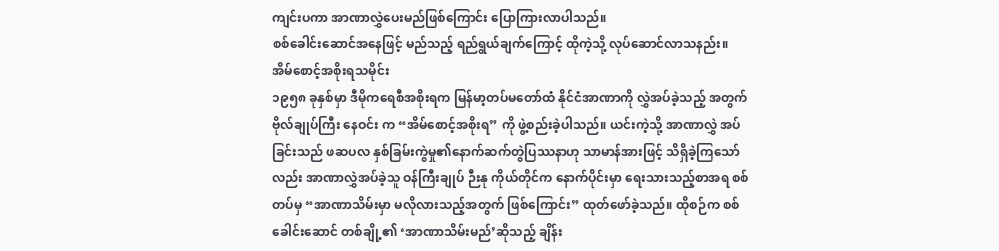ကျင်းပကာ အာဏာလွှဲပေးမည်ဖြစ်ကြောင်း ပြောကြားလာပါသည်။
စစ်ခေါင်းဆောင်အနေဖြင့် မည်သည့် ရည်ရွယ်ချက်ကြောင့် ထိုကဲ့သို့ လုပ်ဆောင်လာသနည်း။
အိမ်စောင့်အစိုးရသမိုင်း
၁၉၅၈ ခုနှစ်မှာ ဒီမိုကရေစီအစိုးရက မြန်မာ့တပ်မတော်ထံ နိုင်ငံအာဏာကို လွှဲအပ်ခဲ့သည့် အတွက် ဗိုလ်ချုပ်ကြီး နေဝင်း က “အိမ်စောင့်အစိုးရ” ကို ဖွဲ့စည်းခဲ့ပါသည်။ ယင်းကဲ့သို့ အာဏာလွှဲ အပ်ခြင်းသည် ဖဆပလ နှစ်ခြမ်းကွဲမှု၏နောက်ဆက်တွဲပြဿနာဟု သာမာန်အားဖြင့် သိရှိခဲ့ကြသော် လည်း အာဏာလွှဲအပ်ခဲ့သူ ဝန်ကြီးချုပ် ဉီးနု ကိုယ်တိုင်က နောက်ပိုင်းမှာ ရေးသားသည့်စာအရ စစ်တပ်မှ “အာဏာသိမ်းမှာ မလိုလားသည့်အတွက် ဖြစ်ကြောင်း” ထုတ်ဖော်ခဲ့သည်။ ထိုစဉ်က စစ်ခေါင်းဆောင် တစ်ချို့၏ ‘အာဏာသိမ်းမည်’ဆိုသည့် ချိန်း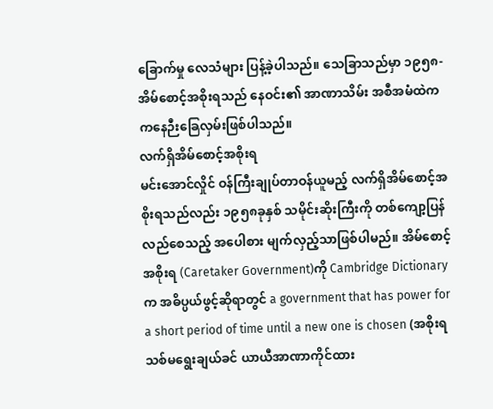ခြောက်မှု လေသံများ ပြန့်ခဲ့ပါသည်။ သေခြာသည်မှာ ၁၉၅၈-အိမ်စောင့်အစိုးရသည် နေဝင်း၏ အာဏာသိမ်း အစီအမံထဲက ကနေဉီးခြေလှမ်းဖြစ်ပါသည်။
လက်ရှိအိမ်စောင့်အစိုးရ
မင်းအောင်လှိုင် ဝန်ကြီးချုပ်တာဝန်ယူမည့် လက်ရှိအိမ်စောင့်အစိုးရသည်လည်း ၁၉၅၈ခုနှစ် သမိုင်းဆိုးကြီးကို တစ်ကျော့ပြန်လည်စေသည့် အပေါစား မျက်လှည့်သာဖြစ်ပါမည်။ အိမ်စောင့်အစိုးရ (Caretaker Government)ကို Cambridge Dictionary က အဓိပ္ပယ်ဖွင့်ဆိုရာတွင် a government that has power for a short period of time until a new one is chosen (အစိုးရသစ်မရွေးချယ်ခင် ယာယီအာဏာကိုင်ထား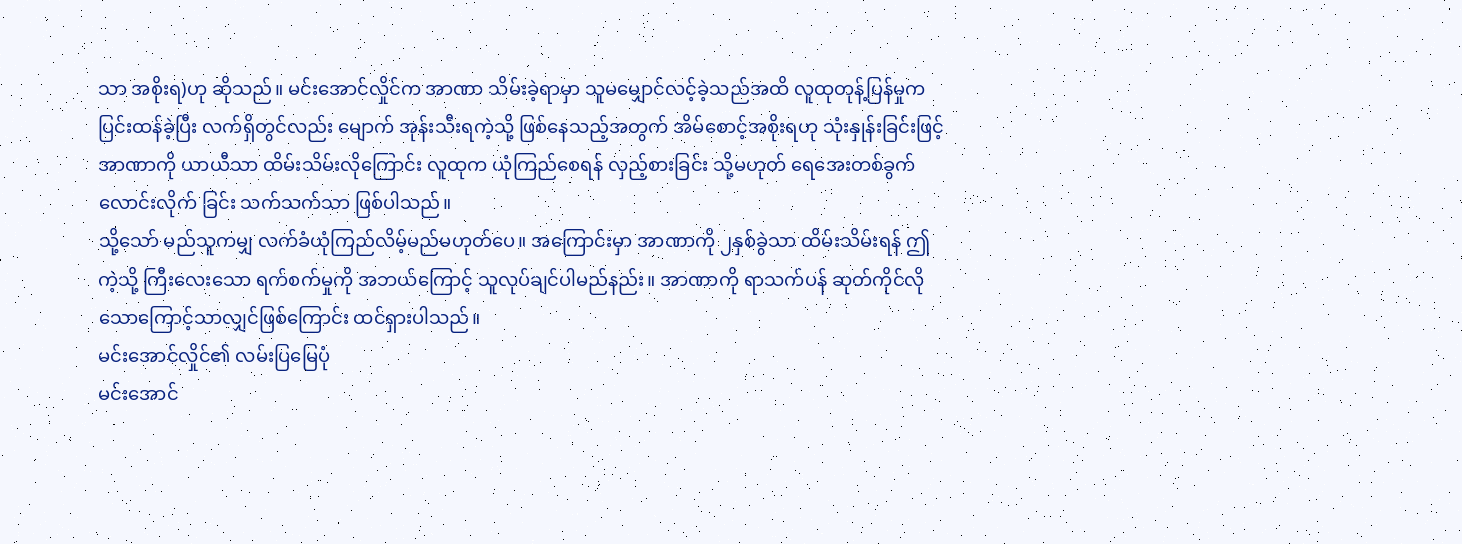သာ အစိုးရ)ဟု ဆိုသည်။ မင်းအောင်လှိုင်က အာဏာ သိမ်းခဲ့ရာမှာ သူမမျှောင်လင့်ခဲ့သည်အထိ လူထုတုန့်ပြန်မှုကပြင်းထန်ခဲ့ပြီး လက်ရှိတွင်လည်း မျောက် အုန်းသီးရကဲ့သို့ ဖြစ်နေသည့်အတွက် အိမ်စောင့်အစိုးရဟု သုံးနှုန်းခြင်းဖြင့် အာဏာကို ယာယီသာ ထိမ်းသိမ်းလိုကြောင်း လူထုက ယုံကြည်စေရန် လှည့်စားခြင်း သို့မဟုတ် ရေအေးတစ်ခွက် လောင်းလိုက် ခြင်း သက်သက်သာ ဖြစ်ပါသည်။
သို့သော် မည်သူကမျှ လက်ခံယုံကြည်လိမ့်မည်မဟုတ်ပေ။ အကြောင်းမှာ အာဏာကို ၂နှစ်ခွဲသာ ထိမ်းသိမ်းရန် ဤကဲ့သို့ ကြီးလေးသော ရက်စက်မှုကို အဘယ်ကြောင့် သူလုပ်ချင်ပါမည်နည်း။ အာဏာကို ရာသက်ပန် ဆုတ်ကိုင်လိုသောကြောင့်သာလျှင်ဖြစ်ကြောင်း ထင်ရှားပါသည်။
မင်းအောင်လှိုင်၏ လမ်းပြမြေပုံ
မင်းအောင်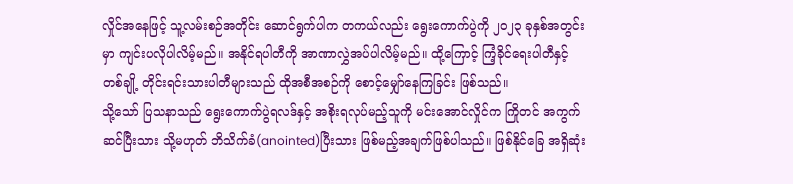လှိုင်အနေဖြင့် သူ့လမ်းစဉ်အတိုင်း ဆောင်ရွက်ပါက တကယ်လည်း ရွေးကောက်ပွဲကို ၂၀၂၃ ခုနှစ်အတွင်းမှာ ကျင်းပလိုပါလိမ့်မည်။ အနိုင်ရပါတီကို အာဏာလွှဲအပ်ပါလိမ့်မည်။ ထို့ကြောင့် ကြံ့ခိုင်ရေးပါတီနှင့် တစ်ချို့ တိုင်းရင်းသားပါတီများသည် ထိုအစီအစဉ်ကို စောင့်မျှော်နေကြခြင်း ဖြစ်သည်။
သို့သော် ပြသနာသည် ရွေးကောက်ပွဲရလဒ်နှင့် အစိုးရလုပ်မည့်သူကို မင်းအောင်လှိုင်က ကြိုတင် အကွက်ဆင်ပြီးသား သို့မဟုတ် ဘိသိက်ခံ(anointed)ပြီးသား ဖြစ်မည့်အချက်ဖြစ်ပါသည်။ ဖြစ်နိုင်ခြေ အရှိဆုံး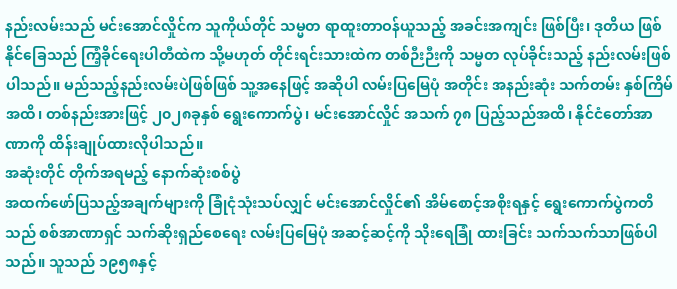နည်းလမ်းသည် မင်းအောင်လှိုင်က သူကိုယ်တိုင် သမ္မတ ရာထူးတာဝန်ယူသည့် အခင်းအကျင်း ဖြစ်ပြီး၊ ဒုတိယ ဖြစ်နိုင်ခြေသည် ကြံ့ခိုင်ရေးပါတီထဲက သို့မဟုတ် တိုင်းရင်းသားထဲက တစ်ဉီးဉီးကို သမ္မတ လုပ်ခိုင်းသည့် နည်းလမ်းဖြစ်ပါသည်။ မည်သည့်နည်းလမ်းပဲဖြစ်ဖြစ် သူ့အနေဖြင့် အဆိုပါ လမ်းပြမြေပုံ အတိုင်း အနည်းဆုံး သက်တမ်း နှစ်ကြိမ်အထိ၊ တစ်နည်းအားဖြင့် ၂၀၂၈ခုနှစ် ရွေးကောက်ပွဲ၊ မင်းအောင်လှိုင် အသက် ၇၈ ပြည့်သည်အထိ၊ နိုင်ငံတော်အာဏာကို ထိန်းချုပ်ထားလိုပါသည်။
အဆုံးတိုင် တိုက်အရမည့် နောက်ဆုံးစစ်ပွဲ
အထက်ဖော်ပြသည့်အချက်များကို ခြုံငုံသုံးသပ်လျှင် မင်းအောင်လှိုင်၏ အိမ်စောင့်အစိုးရနှင့် ရွေးကောက်ပွဲကတိသည် စစ်အာဏာရှင် သက်ဆိုးရှည်စေရေး လမ်းပြမြေပုံ အဆင့်ဆင့်ကို သိုးရေခြုံ ထားခြင်း သက်သက်သာဖြစ်ပါသည်။ သူသည် ၁၉၅၈နှင့်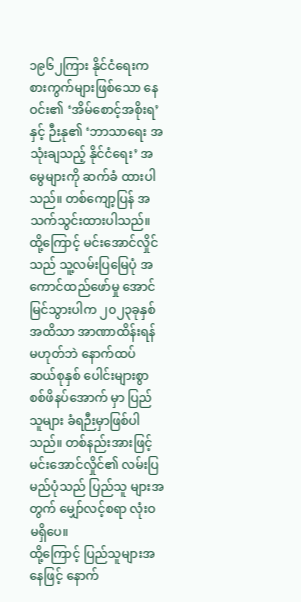၁၉၆၂ကြား နိုင်ငံရေးကစားကွက်များဖြစ်သော နေဝင်း၏ ‘အိမ်စောင့်အစိုးရ’နှင့် ဉီးနု၏ ‘ဘာသာရေး အသုံးချသည့် နိုင်ငံရေး’ အမွေများကို ဆက်ခံ ထားပါသည်။ တစ်ကျော့ပြန် အသက်သွင်းထားပါသည်။
ထို့ကြောင့် မင်းအောင်လှိုင်သည် သူ့လမ်းပြမြေပုံ အကောင်ထည်ဖော်မှု အောင်မြင်သွားပါက ၂၀၂၃ခုနှစ် အထိသာ အာဏာထိန်းရန် မဟုတ်ဘဲ နောက်ထပ် ဆယ်စုနှစ် ပေါင်းများစွာ စစ်ဖိနပ်အောက် မှာ ပြည်သူများ ခံရဉီးမှာဖြစ်ပါသည်။ တစ်နည်းအားဖြင့် မင်းအောင်လှိုင်၏ လမ်းပြမည်ပုံသည် ပြည်သူ များအတွက် မျှော်လင့်စရာ လုံးဝ မရှိပေ။
ထို့ကြောင့် ပြည်သူများအနေဖြင့် နောက်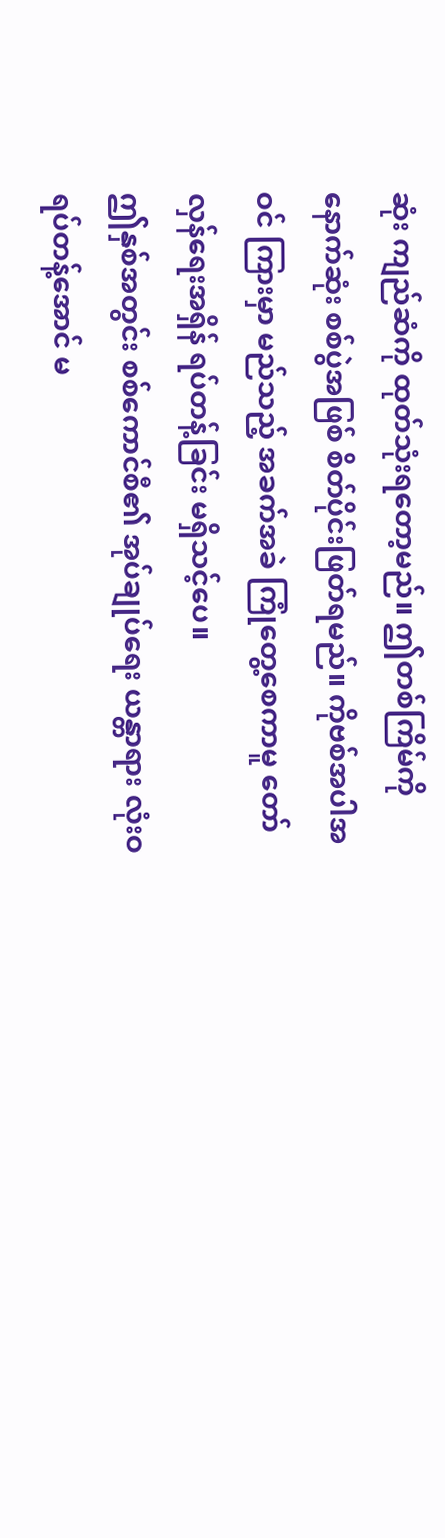ဆုံး ကျည်ဆံကို ထုတ်သုံးရတော့မည်။ ဤတစ်ကြိမ်ကို နောက်ဆုံး စစ်ပွဲအဖြစ် စိတ်ပိုင်းဖြတ်ရမည်။ ကိုဗစ်အပါအဝင် ကြားမှာ မည်သည့် အခက်အခဲ ကြုံတွေ့စေကာမူ တော်လှန်ရေးအရှိန် ရပ်တန့်ခြင်း မရှိသင့်ပေ။
ဤနှစ်အတွင်း စစ်ကောင်စီ၏ အုပ်ချုပ်ရေး ယန္တာရား လုံးဝ ရပ်တန့်အောင် မ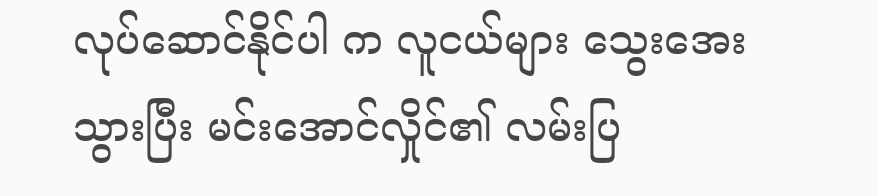လုပ်ဆောင်နိုင်ပါ က လူငယ်များ သွေးအေးသွားပြီး မင်းအောင်လှိုင်၏ လမ်းပြ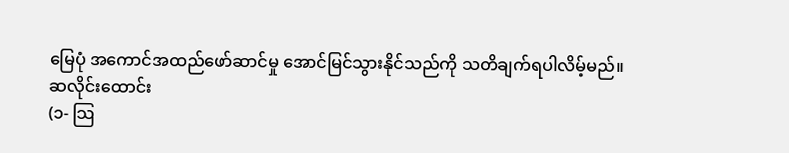မြေပုံ အကောင်အထည်ဖော်ဆာင်မှု အောင်မြင်သွားနိုင်သည်ကို သတိချက်ရပါလိမ့်မည်။
ဆလိုင်းထောင်း
(၁- သြ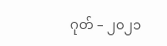ဂုတ် – ၂၀၂၁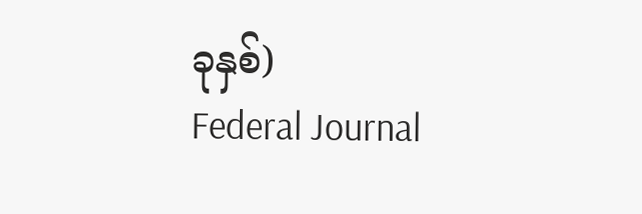ခုနှစ်)
Federal Journal